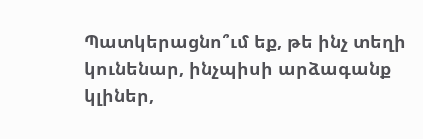Պատկերացնո՞ւմ եք, թե ինչ տեղի կունենար, ինչպիսի արձագանք կլիներ,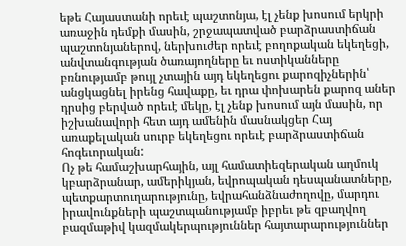եթե Հայաստանի որեւէ պաշտոնյա, էլ չենք խոսում երկրի առաջին դեմքի մասին, շրջապատված բարձրաստիճան պաշտոնյաներով, ներխուժեր որեւէ բողոքական եկեղեցի, անվտանգության ծառայողները եւ ոստիկանները բռնությամբ թույլ չտային այդ եկեղեցու քարոզիչներին՝ անցկացնել իրենց հավաքը, եւ դրա փոխարեն քարոզ աներ դրսից բերված որեւէ մեկը, էլ չենք խոսում այն մասին, որ իշխանավորի հետ այդ ամենին մասնակցեր Հայ առաքելական սուրբ եկեղեցու որեւէ բարձրաստիճան հոգեւորական:
Ոչ թե համաշխարհային, այլ համատիեզերական աղմուկ կբարձրանար, ամերիկյան, եվրոպական դեսպանատները, պետքարտուղարությունը, եվրահանձնաժողովը, մարդու իրավունքների պաշտպանությամբ իբրեւ թե զբաղվող բազմաթիվ կազմակերպություններ հայտարարություններ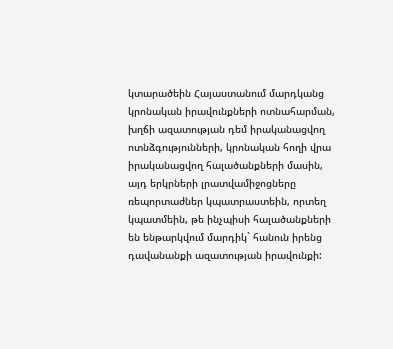կտարածեին Հայաստանում մարդկանց կրոնական իրավունքների ոտնահարման, խղճի ազատության դեմ իրականացվող ոտնձգությունների, կրոնական հողի վրա իրականացվող հալածանքների մասին, այդ երկրների լրատվամիջոցները ռեպորտաժներ կպատրաստեին, որտեղ կպատմեին, թե ինչպիսի հալածանքների են ենթարկվում մարդիկ` հանուն իրենց դավանանքի ազատության իրավունքի: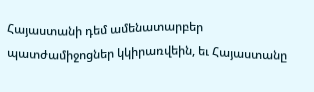Հայաստանի դեմ ամենատարբեր պատժամիջոցներ կկիրառվեին, եւ Հայաստանը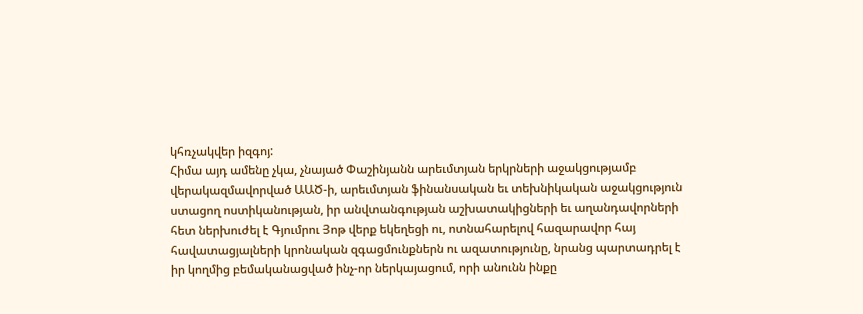կհռչակվեր իզգոյ:
Հիմա այդ ամենը չկա, չնայած Փաշինյանն արեւմտյան երկրների աջակցությամբ վերակազմավորված ԱԱԾ-ի, արեւմտյան ֆինանսական եւ տեխնիկական աջակցություն ստացող ոստիկանության, իր անվտանգության աշխատակիցների եւ աղանդավորների հետ ներխուժել է Գյումրու Յոթ վերք եկեղեցի ու, ոտնահարելով հազարավոր հայ հավատացյալների կրոնական զգացմունքներն ու ազատությունը, նրանց պարտադրել է իր կողմից բեմականացված ինչ-որ ներկայացում, որի անունն ինքը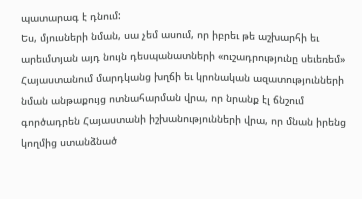պատարագ է դնում:
Ես, մյուսների նման, սա չեմ ասում, որ իբրեւ թե աշխարհի եւ արեւմտյան այդ նույն դեսպանատների «ուշադրությունը սեւեռեմ» Հայաստանում մարդկանց խղճի եւ կրոնական ազատությունների նման անթաքույց ոտնահարման վրա, որ նրանք էլ ճնշում գործադրեն Հայաստանի իշխանությունների վրա, որ մնան իրենց կողմից ստանձնած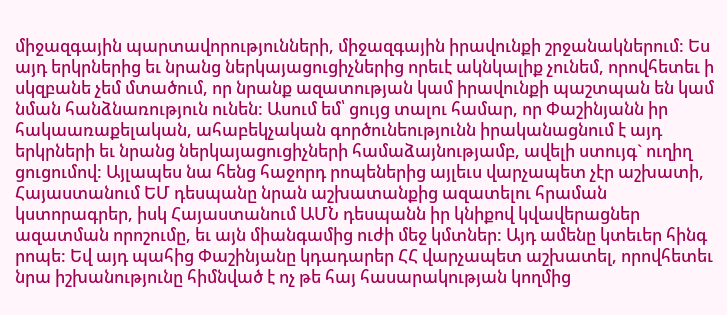միջազգային պարտավորությունների, միջազգային իրավունքի շրջանակներում: Ես այդ երկրներից եւ նրանց ներկայացուցիչներից որեւէ ակնկալիք չունեմ, որովհետեւ ի սկզբանե չեմ մտածում, որ նրանք ազատության կամ իրավունքի պաշտպան են կամ նման հանձնառություն ունեն: Ասում եմ՝ ցույց տալու համար, որ Փաշինյանն իր հակաառաքելական, ահաբեկչական գործունեությունն իրականացնում է այդ երկրների եւ նրանց ներկայացուցիչների համաձայնությամբ, ավելի ստույգ` ուղիղ ցուցումով: Այլապես նա հենց հաջորդ րոպեներից այլեւս վարչապետ չէր աշխատի, Հայաստանում ԵՄ դեսպանը նրան աշխատանքից ազատելու հրաման կստորագրեր, իսկ Հայաստանում ԱՄՆ դեսպանն իր կնիքով կվավերացներ ազատման որոշումը, եւ այն միանգամից ուժի մեջ կմտներ: Այդ ամենը կտեւեր հինգ րոպե: Եվ այդ պահից Փաշինյանը կդադարեր ՀՀ վարչապետ աշխատել, որովհետեւ նրա իշխանությունը հիմնված է ոչ թե հայ հասարակության կողմից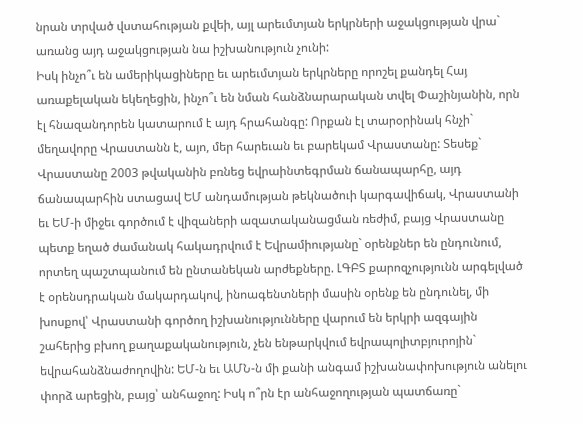նրան տրված վստահության քվեի, այլ արեւմտյան երկրների աջակցության վրա` առանց այդ աջակցության նա իշխանություն չունի:
Իսկ ինչո՞ւ են ամերիկացիները եւ արեւմտյան երկրները որոշել քանդել Հայ առաքելական եկեղեցին, ինչո՞ւ են նման հանձնարարական տվել Փաշինյանին, որն էլ հնազանդորեն կատարում է այդ հրահանգը: Որքան էլ տարօրինակ հնչի` մեղավորը Վրաստանն է, այո, մեր հարեւան եւ բարեկամ Վրաստանը: Տեսեք` Վրաստանը 2003 թվականին բռնեց եվրաինտեգրման ճանապարհը, այդ ճանապարհին ստացավ ԵՄ անդամության թեկնածուի կարգավիճակ, Վրաստանի եւ ԵՄ-ի միջեւ գործում է վիզաների ազատականացման ռեժիմ, բայց Վրաստանը պետք եղած ժամանակ հակադրվում է Եվրամիությանը` օրենքներ են ընդունում, որտեղ պաշտպանում են ընտանեկան արժեքները. ԼԳԲՏ քարոզչությունն արգելված է օրենսդրական մակարդակով, ինոագենտների մասին օրենք են ընդունել, մի խոսքով՝ Վրաստանի գործող իշխանությունները վարում են երկրի ազգային շահերից բխող քաղաքականություն, չեն ենթարկվում եվրապոլիտբյուրոյին` եվրահանձնաժողովին: ԵՄ-ն եւ ԱՄՆ-ն մի քանի անգամ իշխանափոխություն անելու փորձ արեցին, բայց՝ անհաջող: Իսկ ո՞րն էր անհաջողության պատճառը`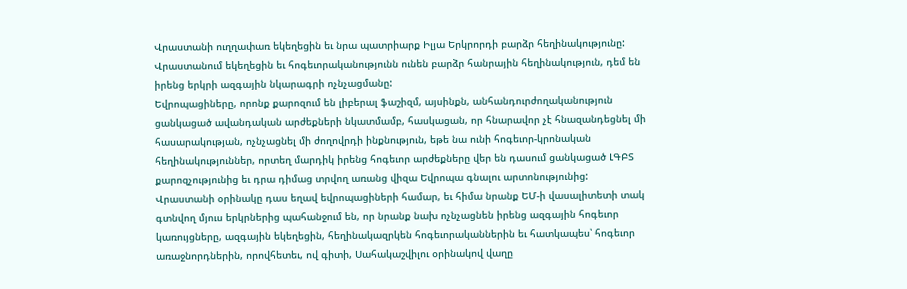Վրաստանի ուղղափառ եկեղեցին եւ նրա պատրիարք Իլյա Երկրորդի բարձր հեղինակությունը: Վրաստանում եկեղեցին եւ հոգեւորականությունն ունեն բարձր հանրային հեղինակություն, դեմ են իրենց երկրի ազգային նկարագրի ոչնչացմանը:
Եվրոպացիները, որոնք քարոզում են լիբերալ ֆաշիզմ, այսինքն, անհանդուրժողականություն ցանկացած ավանդական արժեքների նկատմամբ, հասկացան, որ հնարավոր չէ հնազանդեցնել մի հասարակության, ոչնչացնել մի ժողովրդի ինքնություն, եթե նա ունի հոգեւոր-կրոնական հեղինակություններ, որտեղ մարդիկ իրենց հոգեւոր արժեքները վեր են դասում ցանկացած ԼԳԲՏ քարոզչությունից եւ դրա դիմաց տրվող առանց վիզա Եվրոպա գնալու արտոնությունից:
Վրաստանի օրինակը դաս եղավ եվրոպացիների համար, եւ հիմա նրանք ԵՄ-ի վասալիտետի տակ գտնվող մյուս երկրներից պահանջում են, որ նրանք նախ ոչնչացնեն իրենց ազգային հոգեւոր կառույցները, ազգային եկեղեցին, հեղինակազրկեն հոգեւորականներին եւ հատկապես՝ հոգեւոր առաջնորդներին, որովհետեւ, ով գիտի, Սահակաշվիլու օրինակով վաղը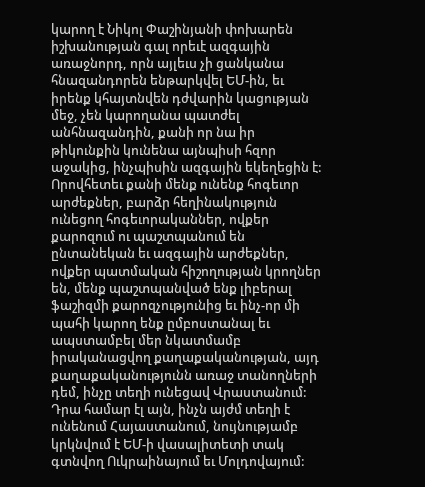կարող է Նիկոլ Փաշինյանի փոխարեն իշխանության գալ որեւէ ազգային առաջնորդ, որն այլեւս չի ցանկանա հնազանդորեն ենթարկվել ԵՄ-ին, եւ իրենք կհայտնվեն դժվարին կացության մեջ, չեն կարողանա պատժել անհնազանդին, քանի որ նա իր թիկունքին կունենա այնպիսի հզոր աջակից, ինչպիսին ազգային եկեղեցին է:
Որովհետեւ քանի մենք ունենք հոգեւոր արժեքներ, բարձր հեղինակություն ունեցող հոգեւորականներ, ովքեր քարոզում ու պաշտպանում են ընտանեկան եւ ազգային արժեքներ, ովքեր պատմական հիշողության կրողներ են, մենք պաշտպանված ենք լիբերալ ֆաշիզմի քարոզչությունից եւ ինչ-որ մի պահի կարող ենք ըմբոստանալ եւ ապստամբել մեր նկատմամբ իրականացվող քաղաքականության, այդ քաղաքականությունն առաջ տանողների դեմ, ինչը տեղի ունեցավ Վրաստանում: Դրա համար էլ այն, ինչն այժմ տեղի է ունենում Հայաստանում, նույնությամբ կրկնվում է ԵՄ-ի վասալիտետի տակ գտնվող Ուկրաինայում եւ Մոլդովայում: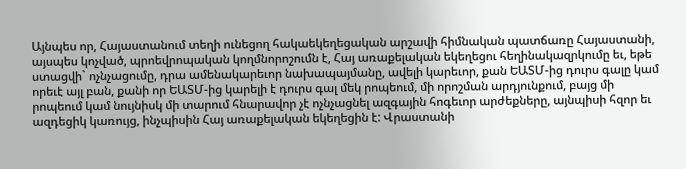Այնպես որ, Հայաստանում տեղի ունեցող հակաեկեղեցական արշավի հիմնական պատճառը Հայաստանի, այսպես կոչված, պրոեվրոպական կողմնորոշումն է, Հայ առաքելական եկեղեցու հեղինակազրկումը եւ, եթե ստացվի` ոչնչացումը, դրա ամենակարեւոր նախապայմանը, ավելի կարեւոր, քան ԵԱՏՄ-ից դուրս գալը կամ որեւէ այլ բան, քանի որ ԵԱՏՄ-ից կարելի է դուրս գալ մեկ րոպեում, մի որոշման արդյունքում, բայց մի րոպեում կամ նույնիսկ մի տարում հնարավոր չէ ոչնչացնել ազգային հոգեւոր արժեքները, այնպիսի հզոր եւ ազդեցիկ կառույց, ինչպիսին Հայ առաքելական եկեղեցին է: Վրաստանի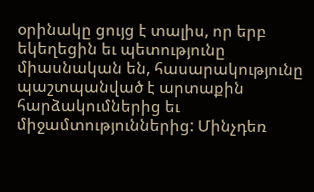օրինակը ցույց է տալիս, որ երբ եկեղեցին եւ պետությունը միասնական են, հասարակությունը պաշտպանված է արտաքին հարձակումներից եւ միջամտություններից: Մինչդեռ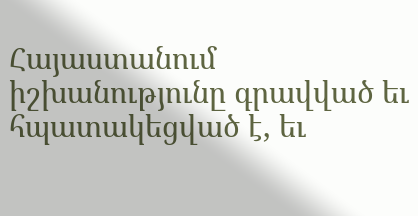Հայաստանում իշխանությունը գրավված եւ հպատակեցված է, եւ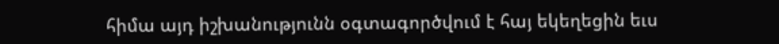հիմա այդ իշխանությունն օգտագործվում է հայ եկեղեցին եւս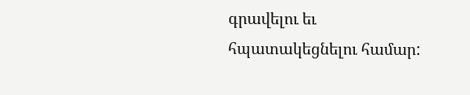գրավելու եւ հպատակեցնելու համար: